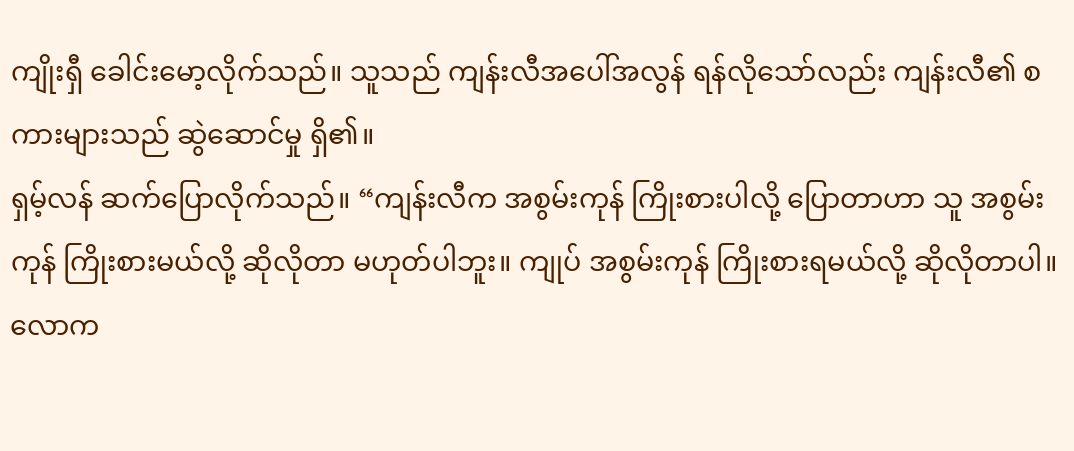ကျိုးရှီ ခေါင်းမော့လိုက်သည်။ သူသည် ကျန်းလီအပေါ်အလွန် ရန်လိုသော်လည်း ကျန်းလီ၏ စကားများသည် ဆွဲဆောင်မှု ရှိ၏။
ရှမ့်လန် ဆက်ပြောလိုက်သည်။ “ကျန်းလီက အစွမ်းကုန် ကြိုးစားပါလို့ ပြောတာဟာ သူ အစွမ်းကုန် ကြိုးစားမယ်လို့ ဆိုလိုတာ မဟုတ်ပါဘူး။ ကျုပ် အစွမ်းကုန် ကြိုးစားရမယ်လို့ ဆိုလိုတာပါ။
လောက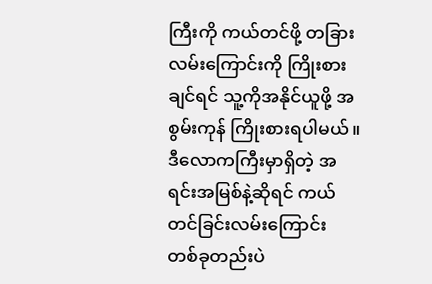ကြီးကို ကယ်တင်ဖို့ တခြားလမ်းကြောင်းကို ကြိုးစားချင်ရင် သူ့ကိုအနိုင်ယူဖို့ အစွမ်းကုန် ကြိုးစားရပါမယ်။ ဒီလောကကြီးမှာရှိတဲ့ အရင်းအမြစ်နဲ့ဆိုရင် ကယ်တင်ခြင်းလမ်းကြောင်း တစ်ခုတည်းပဲ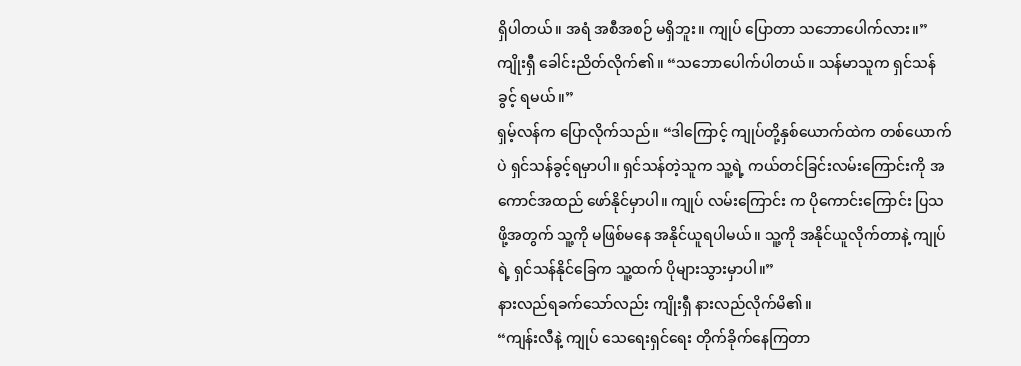ရှိပါတယ်။ အရံ အစီအစဉ် မရှိဘူး။ ကျုပ် ပြောတာ သဘောပေါက်လား။”
ကျိုးရှီ ခေါင်းညိတ်လိုက်၏။ “သဘောပေါက်ပါတယ်။ သန်မာသူက ရှင်သန်ခွင့် ရမယ်။”
ရှမ့်လန်က ပြောလိုက်သည်။ “ဒါကြောင့် ကျုပ်တို့နှစ်ယောက်ထဲက တစ်ယောက်ပဲ ရှင်သန်ခွင့်ရမှာပါ။ ရှင်သန်တဲ့သူက သူ့ရဲ့ ကယ်တင်ခြင်းလမ်းကြောင်းကို အကောင်အထည် ဖော်နိုင်မှာပါ။ ကျုပ် လမ်းကြောင်း က ပိုကောင်းကြောင်း ပြသဖို့အတွက် သူ့ကို မဖြစ်မနေ အနိုင်ယူရပါမယ်။ သူ့ကို အနိုင်ယူလိုက်တာနဲ့ ကျုပ်ရဲ့ ရှင်သန်နိုင်ခြေက သူ့ထက် ပိုများသွားမှာပါ။”
နားလည်ရခက်သော်လည်း ကျိုးရှီ နားလည်လိုက်မိ၏။
“ကျန်းလီနဲ့ ကျုပ် သေရေးရှင်ရေး တိုက်ခိုက်နေကြတာ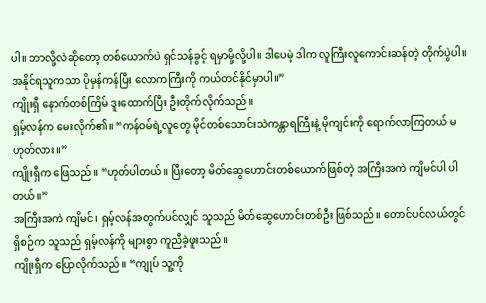ပါ။ ဘာလို့လဲဆိုတော့ တစ်ယောက်ပဲ ရှင်သန်ခွင့် ရမှာမို့လို့ပါ။ ဒါပေမဲ့ ဒါက လူကြီးလူကောင်းဆန်တဲ့ တိုက်ပွဲပါ။ အနိုင်ရသူကသာ ပိုမှန်ကန်ပြီး လောကကြီးကို ကယ်တင်နိုင်မှာပါ။”
ကျိုးရှီ နောက်တစ်ကြိမ် ဒူးထောက်ပြီး ဦးတိုက်လိုက်သည်။
ရှမ့်လန်က မေးလိုက်၏။ “ကန်ဝမ်ရဲ့လူတွေ မိုင်တစ်သောင်းသဲကန္တာရကြီးနဲ့ မိုကျင်းကို ရောက်လာကြတယ် မဟုတ်လား။”
ကျိုးရှီက ဖြေသည်။ “ဟုတ်ပါတယ်။ ပြီးတော့ မိတ်ဆွေဟောင်းတစ်ယောက်ဖြစ်တဲ့ အကြီးအကဲ ကျိမင်ပါ ပါတယ်။”
အကြီးအကဲ ကျိမင်၊ ရှမ့်လန်အတွက်ပင်လျှင် သူသည် မိတ်ဆွေဟောင်းတစ်ဦး ဖြစ်သည်။ တောင်ပင်လယ်တွင် ရှိစဉ်က သူသည် ရှမ့်လန်ကို များစွာ ကူညီခဲ့ဖူးသည်။
ကျိုးရှီက ပြောလိုက်သည်။ “ကျုပ် သူ့ကို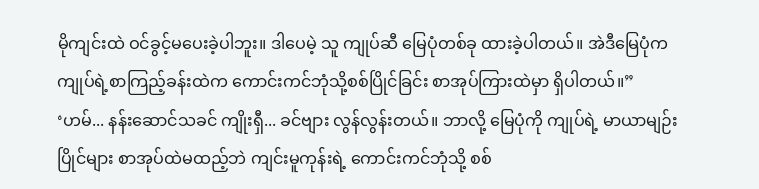မိုကျင်းထဲ ဝင်ခွင့်မပေးခဲ့ပါဘူး။ ဒါပေမဲ့ သူ ကျုပ်ဆီ မြေပုံတစ်ခု ထားခဲ့ပါတယ်။ အဲဒီမြေပုံက ကျုပ်ရဲ့စာကြည့်ခန်းထဲက ကောင်းကင်ဘုံသို့စစ်ပြိုင်ခြင်း စာအုပ်ကြားထဲမှာ ရှိပါတယ်။”
‘ဟမ်... နန်းဆောင်သခင် ကျိုးရှီ... ခင်ဗျား လွန်လွန်းတယ်။ ဘာလို့ မြေပုံကို ကျုပ်ရဲ့ မာယာမျဉ်းပြိုင်များ စာအုပ်ထဲမထည့်ဘဲ ကျင်းမူကုန်းရဲ့ ကောင်းကင်ဘုံသို့ စစ်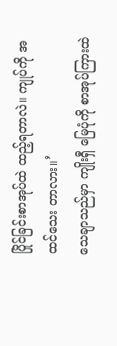ပြိုင်ခြင်းစာအုပ်ထဲ ထည့်ရတာလဲ။ ကျုပ်ကို အထင်သေး တာလား။’
သေချာသည်မှာ ကျိုးရှီ မြေပုံကို စာအုပ်ကြားထဲ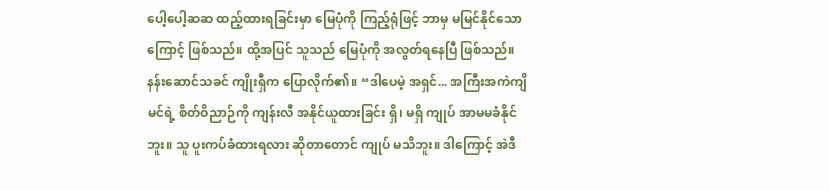ပေါ့ပေါ့ဆဆ ထည့်ထားရခြင်းမှာ မြေပုံကို ကြည့်ရုံဖြင့် ဘာမှ မမြင်နိုင်သောကြောင့် ဖြစ်သည်။ ထို့အပြင် သူသည် မြေပုံကို အလွတ်ရနေပြီ ဖြစ်သည်။ နန်းဆောင်သခင် ကျိုးရှီက ပြောလိုက်၏။ “ဒါပေမဲ့ အရှင်... အကြီးအကဲကျိမင်ရဲ့ စိတ်ဝိညာဉ်ကို ကျန်းလီ အနိုင်ယူထားခြင်း ရှိ၊ မရှိ ကျုပ် အာမမခံနိုင်ဘူး။ သူ ပူးကပ်ခံထားရလား ဆိုတာတောင် ကျုပ် မသိဘူး။ ဒါကြောင့် အဲဒီ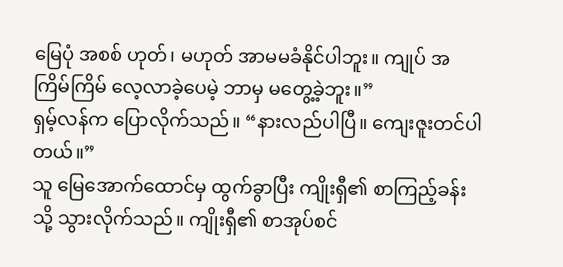မြေပုံ အစစ် ဟုတ်၊ မဟုတ် အာမမခံနိုင်ပါဘူး။ ကျုပ် အကြိမ်ကြိမ် လေ့လာခဲ့ပေမဲ့ ဘာမှ မတွေ့ခဲ့ဘူး။”
ရှမ့်လန်က ပြောလိုက်သည်။ “နားလည်ပါပြီ။ ကျေးဇူးတင်ပါတယ်။”
သူ မြေအောက်ထောင်မှ ထွက်ခွာပြီး ကျိုးရှီ၏ စာကြည့်ခန်းသို့ သွားလိုက်သည်။ ကျိုးရှီ၏ စာအုပ်စင်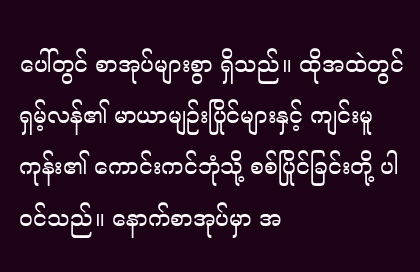ပေါ်တွင် စာအုပ်များစွာ ရှိသည်။ ထိုအထဲတွင် ရှမ့်လန်၏ မာယာမျဉ်းပြိုင်များနှင့် ကျင်းမူကုန်း၏ ကောင်းကင်ဘုံသို့ စစ်ပြိုင်ခြင်းတို့ ပါဝင်သည်။ နောက်စာအုပ်မှာ အ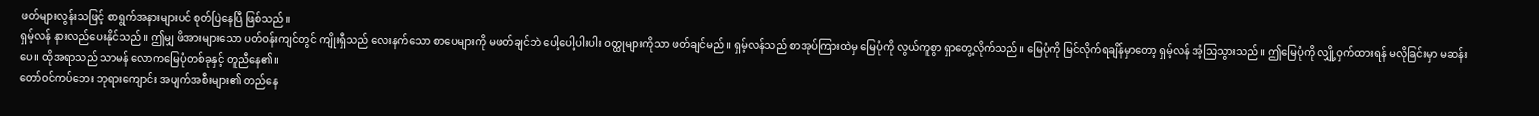ဖတ်များလွန်းသဖြင့် စာရွက်အနားများပင် စုတ်ပြဲနေပြီ ဖြစ်သည်။
ရှမ့်လန် နားလည်ပေးနိုင်သည်။ ဤမျှ ဖိအားများသော ပတ်ဝန်းကျင်တွင် ကျိုးရှီသည် လေးနက်သော စာပေများကို မဖတ်ချင်ဘဲ ပေါ့ပေါ့ပါးပါး ဝတ္ထုများကိုသာ ဖတ်ချင်မည်။ ရှမ့်လန်သည် စာအုပ်ကြားထဲမှ မြေပုံကို လွယ်ကူစွာ ရှာတွေ့လိုက်သည်။ မြေပုံကို မြင်လိုက်ရချိန်မှာတော့ ရှမ့်လန် အံ့သြသွားသည်။ ဤမြေပုံကို လျှို့ဝှက်ထားရန် မလိုခြင်းမှာ မဆန်းပေ။ ထိုအရာသည် သာမန် လောကမြေပုံတစ်ခုနှင့် တူညီနေ၏။
တော်ဝင်ကပ်ဘေး ဘုရားကျောင်း အပျက်အစီးများ၏ တည်နေ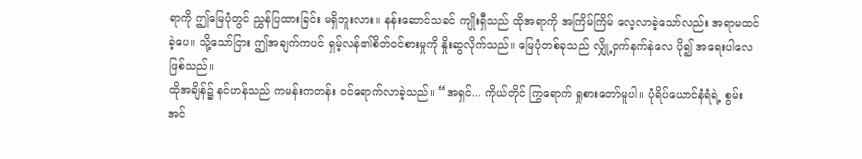ရာကို ဤမြေပုံတွင် ညွှန်ပြထားခြင်း မရှိဘူးလား။ နန်းဆောင်သခင် ကျိုးရှီသည် ထိုအရာကို အကြိမ်ကြိမ် လေ့လာခဲ့သော်လည်း အရာမထင်ခဲ့ပေ။ သို့သော်ငြား ဤအချက်ကပင် ရှမ့်လန်၏စိတ်ဝင်စားမှုကို နှိုးဆွလိုက်သည်။ မြေပုံတစ်ခုသည် လျှို့ဝှက်နက်နဲလေ ပို၍ အရေးပါလေ ဖြစ်သည်။
ထိုအချိန်၌ နင်ဟန်သည် ကမန်းကတန်း ဝင်ရောက်လာခဲ့သည်။ “အရှင်... ကိုယ်တိုင် ကြွရောက် ရှုစားတော်မူပါ။ ပုံရိပ်ယောင်နံရံရဲ့ စွမ်းအင်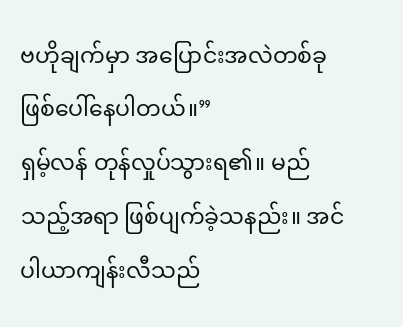ဗဟိုချက်မှာ အပြောင်းအလဲတစ်ခု ဖြစ်ပေါ်နေပါတယ်။”
ရှမ့်လန် တုန်လှုပ်သွားရ၏။ မည်သည့်အရာ ဖြစ်ပျက်ခဲ့သနည်း။ အင်ပါယာကျန်းလီသည်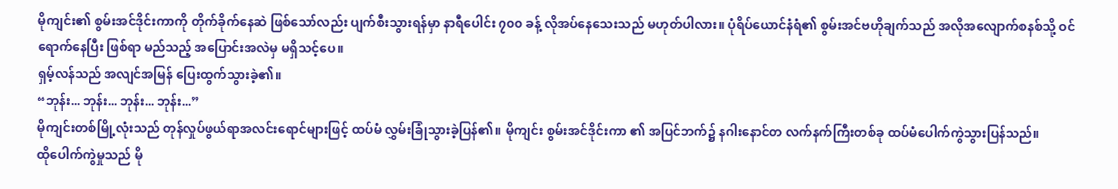မိုကျင်း၏ စွမ်းအင်ဒိုင်းကာကို တိုက်ခိုက်နေဆဲ ဖြစ်သော်လည်း ပျက်စီးသွားရန်မှာ နာရီပေါင်း ၇၀၀ ခန့် လိုအပ်နေသေးသည် မဟုတ်ပါလား။ ပုံရိပ်ယောင်နံရံ၏ စွမ်းအင်ဗဟိုချက်သည် အလိုအလျောက်စနစ်သို့ ဝင်ရောက်နေပြီး ဖြစ်ရာ မည်သည့် အပြောင်းအလဲမှ မရှိသင့်ပေ။
ရှမ့်လန်သည် အလျင်အမြန် ပြေးထွက်သွားခဲ့၏။
“ဘုန်း... ဘုန်း... ဘုန်း... ဘုန်း...”
မိုကျင်းတစ်မြို့လုံးသည် တုန်လှုပ်ဖွယ်ရာအလင်းရောင်များဖြင့် ထပ်မံ လွှမ်းခြုံသွားခဲ့ပြန်၏။ မိုကျင်း စွမ်းအင်ဒိုင်းကာ ၏ အပြင်ဘက်၌ နဂါးနောင်တ လက်နက်ကြီးတစ်ခု ထပ်မံပေါက်ကွဲသွားပြန်သည်။
ထိုပေါက်ကွဲမှုသည် မို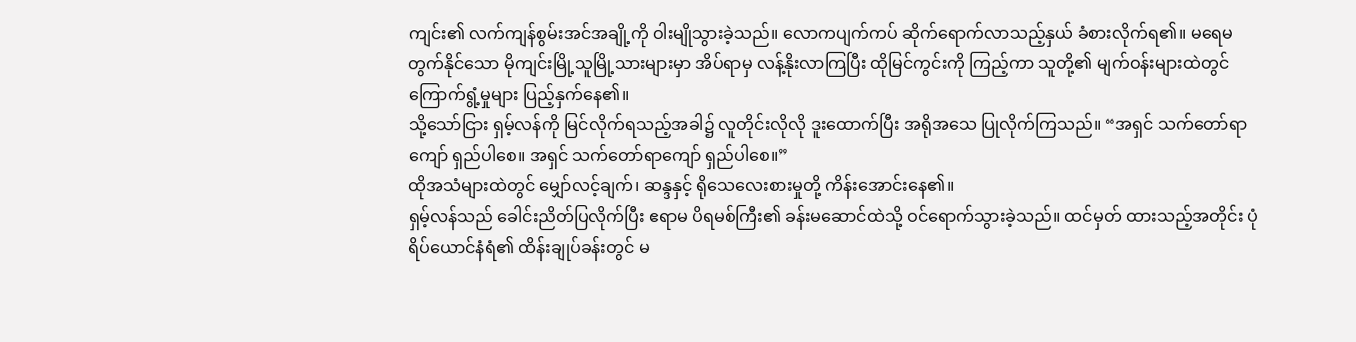ကျင်း၏ လက်ကျန်စွမ်းအင်အချို့ကို ဝါးမျိုသွားခဲ့သည်။ လောကပျက်ကပ် ဆိုက်ရောက်လာသည့်နှယ် ခံစားလိုက်ရ၏။ မရေမတွက်နိုင်သော မိုကျင်းမြို့သူမြို့သားများမှာ အိပ်ရာမှ လန့်နိုးလာကြပြီး ထိုမြင်ကွင်းကို ကြည့်ကာ သူတို့၏ မျက်ဝန်းများထဲတွင် ကြောက်ရွံ့မှုများ ပြည့်နှက်နေ၏။
သို့သော်ငြား ရှမ့်လန်ကို မြင်လိုက်ရသည့်အခါ၌ လူတိုင်းလိုလို ဒူးထောက်ပြီး အရိုအသေ ပြုလိုက်ကြသည်။ “အရှင် သက်တော်ရာကျော် ရှည်ပါစေ။ အရှင် သက်တော်ရာကျော် ရှည်ပါစေ။”
ထိုအသံများထဲတွင် မျှော်လင့်ချက်၊ ဆန္ဒနှင့် ရိုသေလေးစားမှုတို့ ကိန်းအောင်းနေ၏။
ရှမ့်လန်သည် ခေါင်းညိတ်ပြလိုက်ပြီး ဧရာမ ပိရမစ်ကြီး၏ ခန်းမဆောင်ထဲသို့ ဝင်ရောက်သွားခဲ့သည်။ ထင်မှတ် ထားသည့်အတိုင်း ပုံရိပ်ယောင်နံရံ၏ ထိန်းချုပ်ခန်းတွင် မ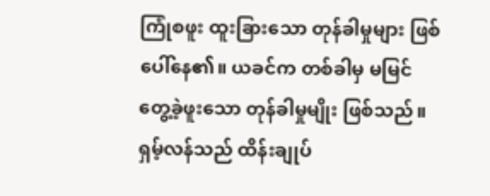ကြုံစဖူး ထူးခြားသော တုန်ခါမှုများ ဖြစ်ပေါ်နေ၏။ ယခင်က တစ်ခါမှ မမြင်တွေ့ခဲ့ဖူးသော တုန်ခါမှုမျိုး ဖြစ်သည်။
ရှမ့်လန်သည် ထိန်းချုပ်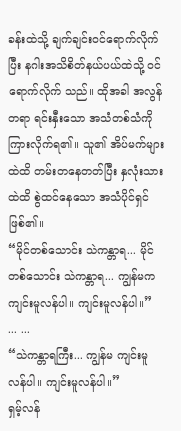ခန်းထဲသို့ ချက်ချင်းဝင်ရောက်လိုက်ပြီး နဂါးအသိစိတ်နယ်ပယ်ထဲသို့ ဝင်ရောက်လိုက် သည်။ ထိုအခါ အလွန်တရာ ရင်းနှီးသော အသံတစ်သံကို ကြားလိုက်ရ၏။ သူ၏ အိပ်မက်များထဲထိ တမ်းတနေတတ်ပြီး နှလုံးသားထဲထိ စွဲထင်နေသော အသံပိုင်ရှင် ဖြစ်၏။
“မိုင်တစ်သောင်း သဲကန္တာရ... မိုင်တစ်သောင်း သဲကန္တာရ... ကျွန်မက ကျင်းမူလန်ပါ။ ကျင်းမူလန်ပါ။”
... ...
“သဲကန္တာရကြီး... ကျွန်မ ကျင်းမူလန်ပါ။ ကျင်းမူလန်ပါ။”
ရှမ့်လန်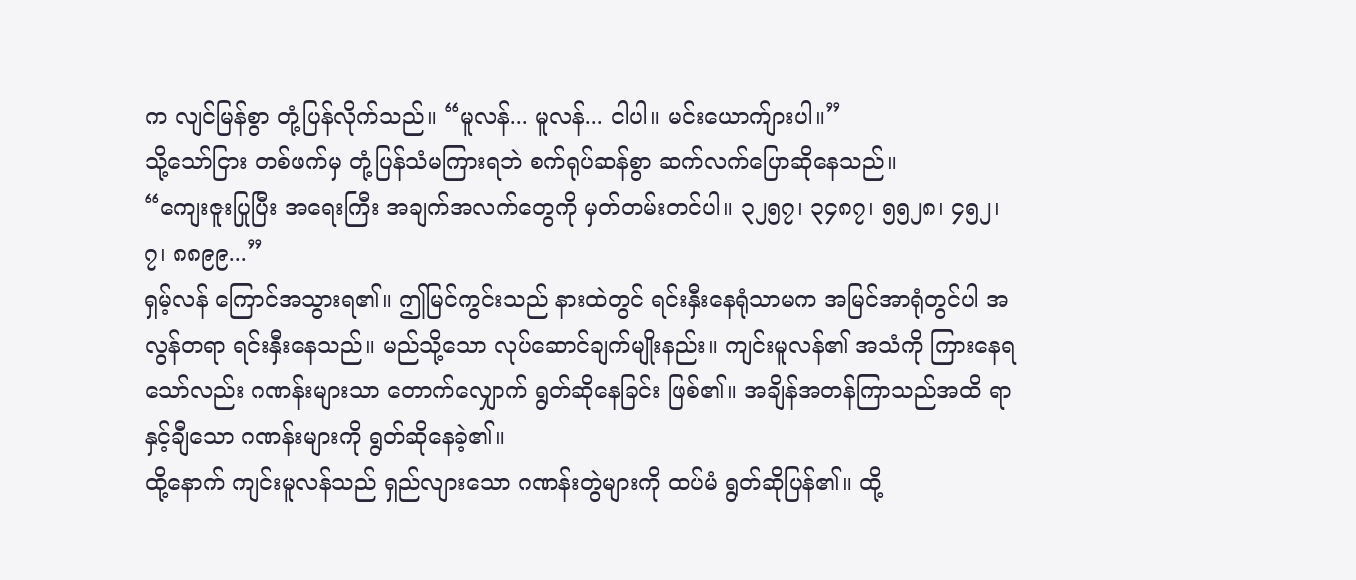က လျင်မြန်စွာ တုံ့ပြန်လိုက်သည်။ “မူလန်... မူလန်... ငါပါ။ မင်းယောက်ျားပါ။”
သို့သော်ငြား တစ်ဖက်မှ တုံ့ပြန်သံမကြားရဘဲ စက်ရုပ်ဆန်စွာ ဆက်လက်ပြောဆိုနေသည်။
“ကျေးဇူးပြုပြီး အရေးကြီး အချက်အလက်တွေကို မှတ်တမ်းတင်ပါ။ ၃၂၅၇၊ ၃၄၈၇၊ ၅၅၂၈၊ ၄၅၂၊ ၇၊ ၈၈၉၉...”
ရှမ့်လန် ကြောင်အသွားရ၏။ ဤမြင်ကွင်းသည် နားထဲတွင် ရင်းနှီးနေရုံသာမက အမြင်အာရုံတွင်ပါ အလွန်တရာ ရင်းနှီးနေသည်။ မည်သို့သော လုပ်ဆောင်ချက်မျိုးနည်း။ ကျင်းမူလန်၏ အသံကို ကြားနေရသော်လည်း ဂဏန်းများသာ တောက်လျှောက် ရွတ်ဆိုနေခြင်း ဖြစ်၏။ အချိန်အတန်ကြာသည်အထိ ရာနှင့်ချီသော ဂဏန်းများကို ရွတ်ဆိုနေခဲ့၏။
ထို့နောက် ကျင်းမူလန်သည် ရှည်လျားသော ဂဏန်းတွဲများကို ထပ်မံ ရွတ်ဆိုပြန်၏။ ထို့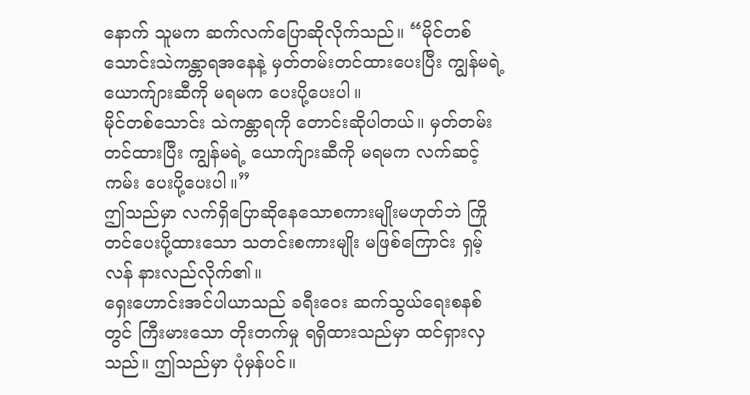နောက် သူမက ဆက်လက်ပြောဆိုလိုက်သည်။ “မိုင်တစ်သောင်းသဲကန္တာရအနေနဲ့ မှတ်တမ်းတင်ထားပေးပြီး ကျွန်မရဲ့ ယောက်ျားဆီကို မရမက ပေးပို့ပေးပါ။
မိုင်တစ်သောင်း သဲကန္တာရကို တောင်းဆိုပါတယ်။ မှတ်တမ်းတင်ထားပြီး ကျွန်မရဲ့ ယောက်ျားဆီကို မရမက လက်ဆင့်ကမ်း ပေးပို့ပေးပါ။”
ဤသည်မှာ လက်ရှိပြောဆိုနေသောစကားမျိုးမဟုတ်ဘဲ ကြိုတင်ပေးပို့ထားသော သတင်းစကားမျိုး မဖြစ်ကြောင်း ရှမ့်လန် နားလည်လိုက်၏။
ရှေးဟောင်းအင်ပါယာသည် ခရီးဝေး ဆက်သွယ်ရေးစနစ်တွင် ကြီးမားသော တိုးတက်မှု ရရှိထားသည်မှာ ထင်ရှားလှသည်။ ဤသည်မှာ ပုံမှန်ပင်။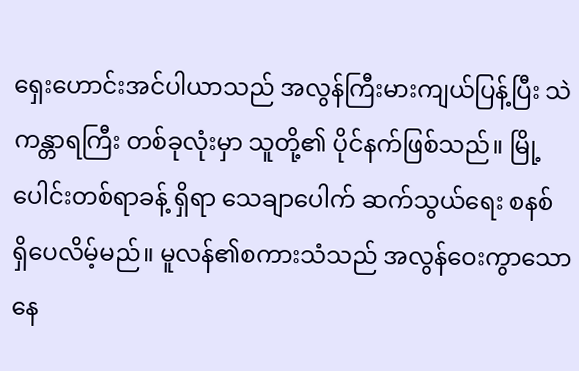ရှေးဟောင်းအင်ပါယာသည် အလွန်ကြီးမားကျယ်ပြန့်ပြီး သဲကန္တာရကြီး တစ်ခုလုံးမှာ သူတို့၏ ပိုင်နက်ဖြစ်သည်။ မြို့ပေါင်းတစ်ရာခန့် ရှိရာ သေချာပေါက် ဆက်သွယ်ရေး စနစ် ရှိပေလိမ့်မည်။ မူလန်၏စကားသံသည် အလွန်ဝေးကွာသော နေ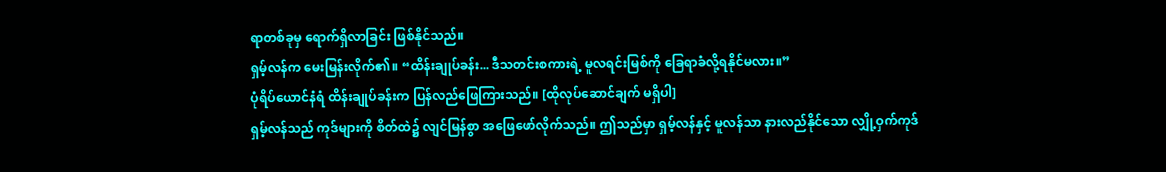ရာတစ်ခုမှ ရောက်ရှိလာခြင်း ဖြစ်နိုင်သည်။
ရှမ့်လန်က မေးမြန်းလိုက်၏။ “ထိန်းချုပ်ခန်း... ဒီသတင်းစကားရဲ့ မူလရင်းမြစ်ကို ခြေရာခံလို့ရနိုင်မလား။”
ပုံရိပ်ယောင်နံရံ ထိန်းချုပ်ခန်းက ပြန်လည်ဖြေကြားသည်။ [ထိုလုပ်ဆောင်ချက် မရှိပါ]
ရှမ့်လန်သည် ကုဒ်များကို စိတ်ထဲ၌ လျင်မြန်စွာ အဖြေဖော်လိုက်သည်။ ဤသည်မှာ ရှမ့်လန်နှင့် မူလန်သာ နားလည်နိုင်သော လျှို့ဝှက်ကုဒ်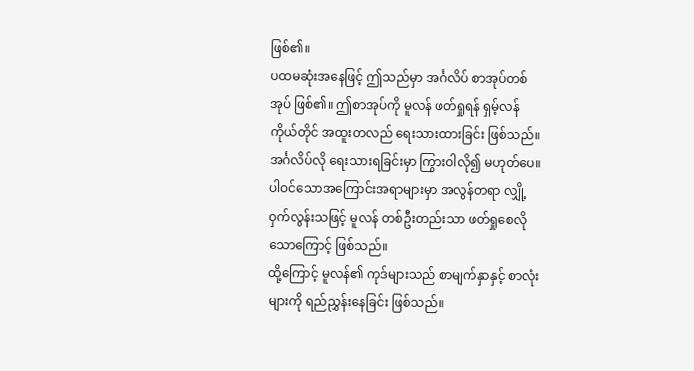ဖြစ်၏။
ပထမဆုံးအနေဖြင့် ဤသည်မှာ အင်္ဂလိပ် စာအုပ်တစ်အုပ် ဖြစ်၏။ ဤစာအုပ်ကို မူလန် ဖတ်ရှုရန် ရှမ့်လန် ကိုယ်တိုင် အထူးတလည် ရေးသားထားခြင်း ဖြစ်သည်။ အင်္ဂလိပ်လို ရေးသားရခြင်းမှာ ကြွားဝါလို၍ မဟုတ်ပေ။ ပါဝင်သောအကြောင်းအရာများမှာ အလွန်တရာ လျှို့ဝှက်လွန်းသဖြင့် မူလန် တစ်ဦးတည်းသာ ဖတ်ရှုစေလိုသောကြောင့် ဖြစ်သည်။
ထို့ကြောင့် မူလန်၏ ကုဒ်များသည် စာမျက်နှာနှင့် စာလုံးများကို ရည်ညွှန်းနေခြင်း ဖြစ်သည်။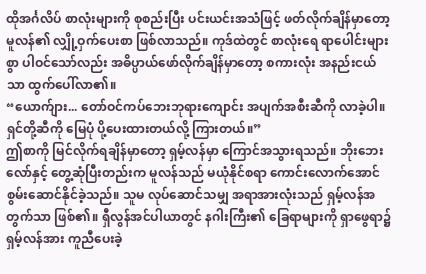ထိုအင်္ဂလိပ် စာလုံးများကို စုစည်းပြီး ပင်းယင်းအသံဖြင့် ဖတ်လိုက်ချိန်မှာတော့ မူလန်၏ လျှို့ဝှက်ပေးစာ ဖြစ်လာသည်။ ကုဒ်ထဲတွင် စာလုံးရေ ရာပေါင်းများစွာ ပါဝင်သော်လည်း အဓိပ္ပာယ်ဖော်လိုက်ချိန်မှာတော့ စကားလုံး အနည်းငယ်သာ ထွက်ပေါ်လာ၏။
“ယောက်ျား... တော်ဝင်ကပ်ဘေးဘုရားကျောင်း အပျက်အစီးဆီကို လာခဲ့ပါ။ ရှင်တို့ဆီကို မြေပုံ ပို့ပေးထားတယ်လို့ ကြားတယ်။”
ဤစာကို မြင်လိုက်ရချိန်မှာတော့ ရှမ့်လန်မှာ ကြောင်အသွားရသည်။ ဘိုးဘေးလော်နှင့် တွေ့ဆုံပြီးတည်းက မူလန်သည် မယုံနိုင်စရာ ကောင်းလောက်အောင် စွမ်းဆောင်နိုင်ခဲ့သည်။ သူမ လုပ်ဆောင်သမျှ အရာအားလုံးသည် ရှမ့်လန်အတွက်သာ ဖြစ်၏။ ရှီလွန်အင်ပါယာတွင် နဂါးကြီး၏ ခြေရာများကို ရှာဖွေရာ၌ ရှမ့်လန်အား ကူညီပေးခဲ့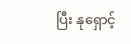ပြီး နုရှောင့်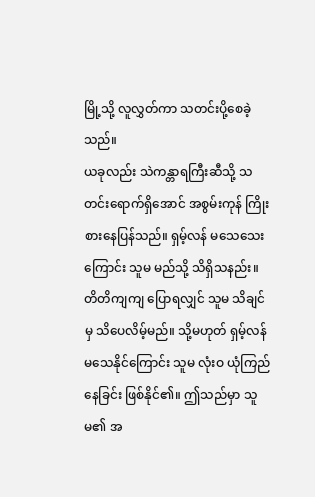မြို့သို့ လူလွှတ်ကာ သတင်းပို့စေခဲ့သည်။
ယခုလည်း သဲကန္တာရကြီးဆီသို့ သတင်းရောက်ရှိအောင် အစွမ်းကုန် ကြိုးစားနေပြန်သည်။ ရှမ့်လန် မသေသေးကြောင်း သူမ မည်သို့ သိရှိသနည်း။ တိတိကျကျ ပြောရလျှင် သူမ သိချင်မှ သိပေလိမ့်မည်။ သို့မဟုတ် ရှမ့်လန် မသေနိုင်ကြောင်း သူမ လုံးဝ ယုံကြည်နေခြင်း ဖြစ်နိုင်၏။ ဤသည်မှာ သူမ၏ အ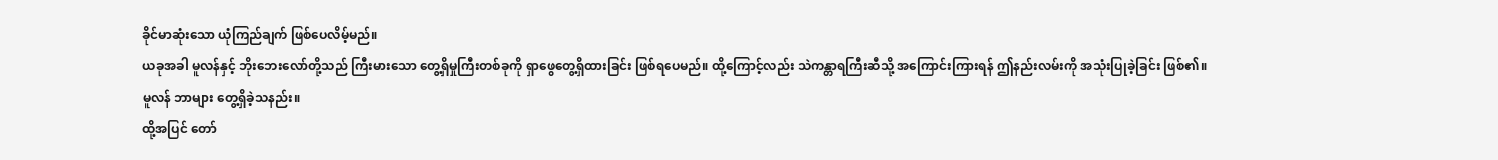ခိုင်မာဆုံးသော ယုံကြည်ချက် ဖြစ်ပေလိမ့်မည်။
ယခုအခါ မူလန်နှင့် ဘိုးဘေးလော်တို့သည် ကြီးမားသော တွေ့ရှိမှုကြီးတစ်ခုကို ရှာဖွေတွေ့ရှိထားခြင်း ဖြစ်ရပေမည်။ ထို့ကြောင့်လည်း သဲကန္တာရကြီးဆီသို့ အကြောင်းကြားရန် ဤနည်းလမ်းကို အသုံးပြုခဲ့ခြင်း ဖြစ်၏။
မူလန် ဘာများ တွေ့ရှိခဲ့သနည်း။
ထို့အပြင် တော်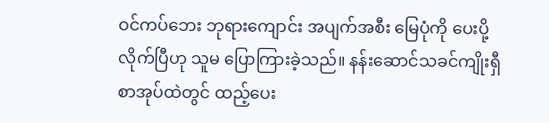ဝင်ကပ်ဘေး ဘုရားကျောင်း အပျက်အစီး မြေပုံကို ပေးပို့လိုက်ပြီဟု သူမ ပြောကြားခဲ့သည်။ နန်းဆောင်သခင်ကျိုးရှီ စာအုပ်ထဲတွင် ထည့်ပေး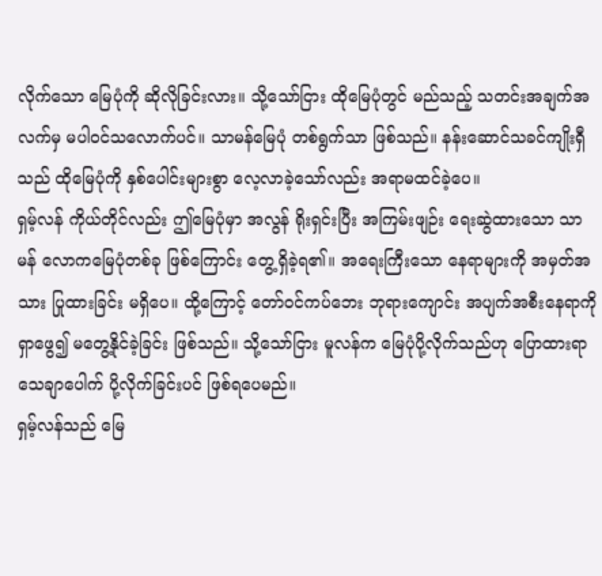လိုက်သော မြေပုံကို ဆိုလိုခြင်းလား။ သို့သော်ငြား ထိုမြေပုံတွင် မည်သည့် သတင်းအချက်အလက်မှ မပါဝင်သလောက်ပင်။ သာမန်မြေပုံ တစ်ရွက်သာ ဖြစ်သည်။ နန်းဆောင်သခင်ကျိုးရှီသည် ထိုမြေပုံကို နှစ်ပေါင်းများစွာ လေ့လာခဲ့သော်လည်း အရာမထင်ခဲ့ပေ။
ရှမ့်လန် ကိုယ်တိုင်လည်း ဤမြေပုံမှာ အလွန် ရိုးရှင်းပြီး အကြမ်းဖျဉ်း ရေးဆွဲထားသော သာမန် လောကမြေပုံတစ်ခု ဖြစ်ကြောင်း တွေ့ရှိခဲ့ရ၏။ အရေးကြီးသော နေရာများကို အမှတ်အသား ပြုထားခြင်း မရှိပေ။ ထို့ကြောင့် တော်ဝင်ကပ်ဘေး ဘုရားကျောင်း အပျက်အစီးနေရာကို ရှာဖွေ၍ မတွေ့နိုင်ခဲ့ခြင်း ဖြစ်သည်။ သို့သော်ငြား မူလန်က မြေပုံပို့လိုက်သည်ဟု ပြောထားရာ သေချာပေါက် ပို့လိုက်ခြင်းပင် ဖြစ်ရပေမည်။
ရှမ့်လန်သည် မြေ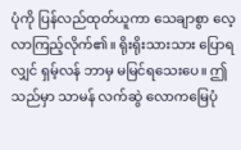ပုံကို ပြန်လည်ထုတ်ယူကာ သေချာစွာ လေ့လာကြည့်လိုက်၏။ ရိုးရိုးသားသား ပြောရလျှင် ရှမ့်လန် ဘာမှ မမြင်ရသေးပေ။ ဤသည်မှာ သာမန် လက်ဆွဲ လောကမြေပုံ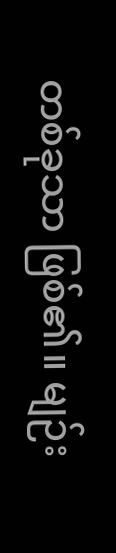တစ်ခုသာ ဖြစ်၏။ မျဉ်း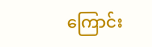ကြောင်း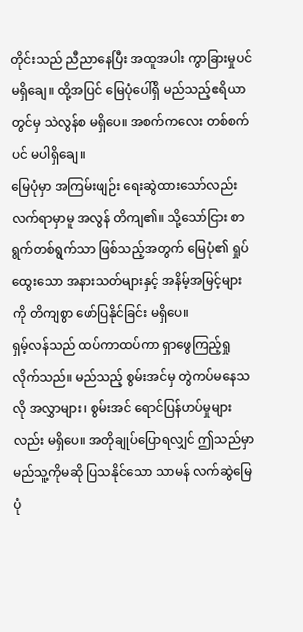တိုင်းသည် ညီညာနေပြီး အထူအပါး ကွာခြားမှုပင် မရှိချေ။ ထို့အပြင် မြေပုံပေါ်ရှိ မည်သည့်ဧရိယာတွင်မှ သဲလွန်စ မရှိပေ။ အစက်ကလေး တစ်စက်ပင် မပါရှိချေ။
မြေပုံမှာ အကြမ်းဖျဉ်း ရေးဆွဲထားသော်လည်း လက်ရာမှာမူ အလွန် တိကျ၏။ သို့သော်ငြား စာရွက်တစ်ရွက်သာ ဖြစ်သည့်အတွက် မြေပုံ၏ ရှုပ်ထွေးသော အနားသတ်များနှင့် အနိမ့်အမြင့်များကို တိကျစွာ ဖော်ပြနိုင်ခြင်း မရှိပေ။
ရှမ့်လန်သည် ထပ်ကာထပ်ကာ ရှာဖွေကြည့်ရှုလိုက်သည်။ မည်သည့် စွမ်းအင်မှ တွဲကပ်မနေသလို အလွှာများ၊ စွမ်းအင် ရောင်ပြန်ဟပ်မှုများလည်း မရှိပေ။ အတိုချုပ်ပြောရလျှင် ဤသည်မှာ မည်သူ့ကိုမဆို ပြသနိုင်သော သာမန် လက်ဆွဲမြေပုံ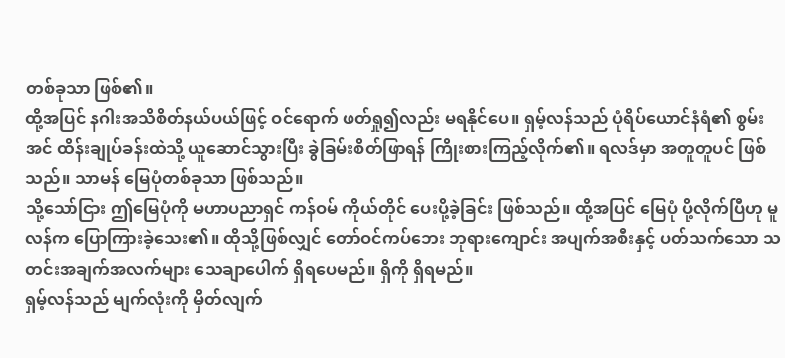တစ်ခုသာ ဖြစ်၏။
ထို့အပြင် နဂါးအသိစိတ်နယ်ပယ်ဖြင့် ဝင်ရောက် ဖတ်ရှု၍လည်း မရနိုင်ပေ။ ရှမ့်လန်သည် ပုံရိပ်ယောင်နံရံ၏ စွမ်းအင် ထိန်းချုပ်ခန်းထဲသို့ ယူဆောင်သွားပြီး ခွဲခြမ်းစိတ်ဖြာရန် ကြိုးစားကြည့်လိုက်၏။ ရလဒ်မှာ အတူတူပင် ဖြစ်သည်။ သာမန် မြေပုံတစ်ခုသာ ဖြစ်သည်။
သို့သော်ငြား ဤမြေပုံကို မဟာပညာရှင် ကန်ဝမ် ကိုယ်တိုင် ပေးပို့ခဲ့ခြင်း ဖြစ်သည်။ ထို့အပြင် မြေပုံ ပို့လိုက်ပြီဟု မူလန်က ပြောကြားခဲ့သေး၏။ ထိုသို့ဖြစ်လျှင် တော်ဝင်ကပ်ဘေး ဘုရားကျောင်း အပျက်အစီးနှင့် ပတ်သက်သော သတင်းအချက်အလက်များ သေချာပေါက် ရှိရပေမည်။ ရှိကို ရှိရမည်။
ရှမ့်လန်သည် မျက်လုံးကို မှိတ်လျက်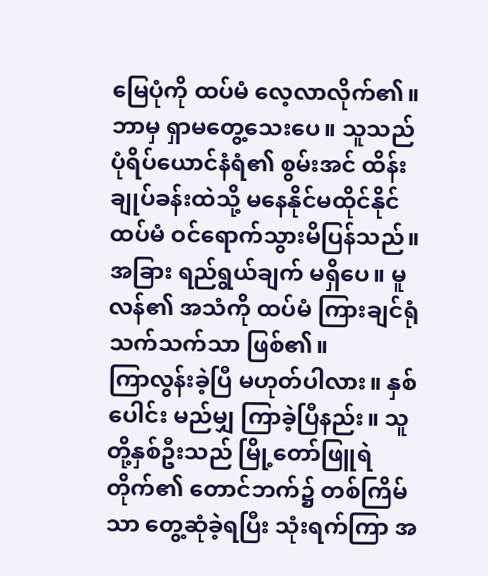မြေပုံကို ထပ်မံ လေ့လာလိုက်၏။ ဘာမှ ရှာမတွေ့သေးပေ။ သူသည် ပုံရိပ်ယောင်နံရံ၏ စွမ်းအင် ထိန်းချုပ်ခန်းထဲသို့ မနေနိုင်မထိုင်နိုင် ထပ်မံ ဝင်ရောက်သွားမိပြန်သည်။ အခြား ရည်ရွယ်ချက် မရှိပေ။ မူလန်၏ အသံကို ထပ်မံ ကြားချင်ရုံ သက်သက်သာ ဖြစ်၏။
ကြာလွန်းခဲ့ပြီ မဟုတ်ပါလား။ နှစ်ပေါင်း မည်မျှ ကြာခဲ့ပြီနည်း။ သူတို့နှစ်ဦးသည် မြို့တော်ဖြူရဲတိုက်၏ တောင်ဘက်၌ တစ်ကြိမ်သာ တွေ့ဆုံခဲ့ရပြီး သုံးရက်ကြာ အ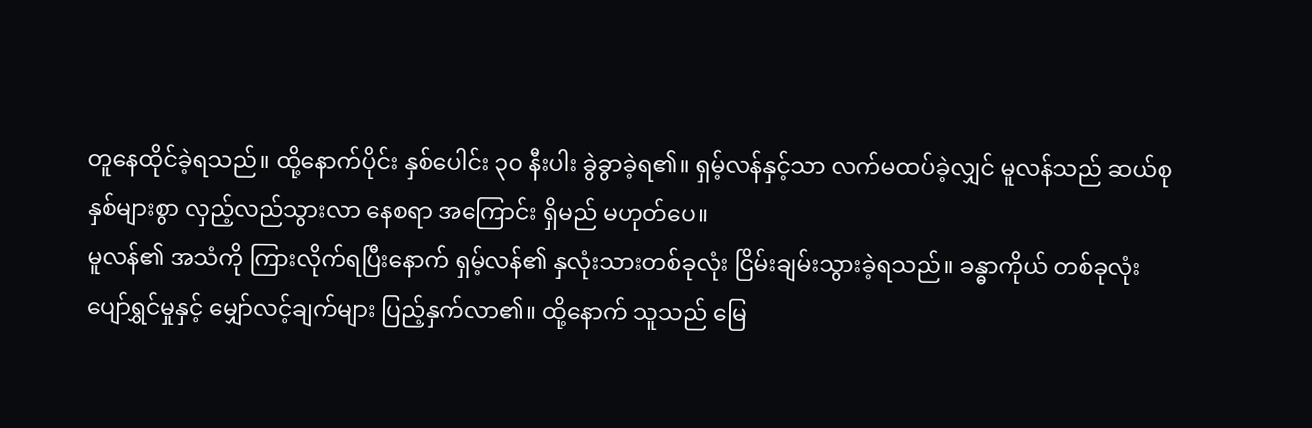တူနေထိုင်ခဲ့ရသည်။ ထို့နောက်ပိုင်း နှစ်ပေါင်း ၃၀ နီးပါး ခွဲခွာခဲ့ရ၏။ ရှမ့်လန်နှင့်သာ လက်မထပ်ခဲ့လျှင် မူလန်သည် ဆယ်စုနှစ်များစွာ လှည့်လည်သွားလာ နေစရာ အကြောင်း ရှိမည် မဟုတ်ပေ။
မူလန်၏ အသံကို ကြားလိုက်ရပြီးနောက် ရှမ့်လန်၏ နှလုံးသားတစ်ခုလုံး ငြိမ်းချမ်းသွားခဲ့ရသည်။ ခန္ဓာကိုယ် တစ်ခုလုံး ပျော်ရွှင်မှုနှင့် မျှော်လင့်ချက်များ ပြည့်နှက်လာ၏။ ထို့နောက် သူသည် မြေ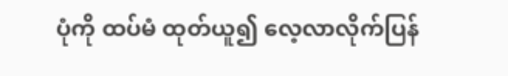ပုံကို ထပ်မံ ထုတ်ယူ၍ လေ့လာလိုက်ပြန်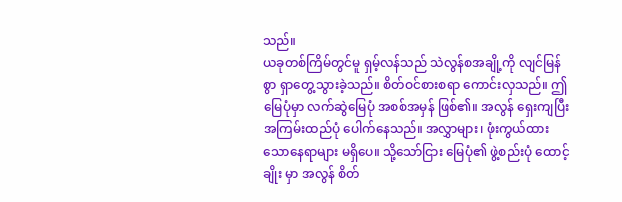သည်။
ယခုတစ်ကြိမ်တွင်မူ ရှမ့်လန်သည် သဲလွန်စအချို့ကို လျင်မြန်စွာ ရှာတွေ့သွားခဲ့သည်။ စိတ်ဝင်စားစရာ ကောင်းလှသည်။ ဤမြေပုံမှာ လက်ဆွဲမြေပုံ အစစ်အမှန် ဖြစ်၏။ အလွန် ရှေးကျပြီး အကြမ်းထည်ပုံ ပေါက်နေသည်။ အလွှာများ၊ ဖုံးကွယ်ထားသောနေရာများ မရှိပေ။ သို့သော်ငြား မြေပုံ၏ ဖွဲ့စည်းပုံ ထောင့်ချိုး မှာ အလွန် စိတ်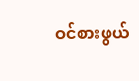ဝင်စားဖွယ်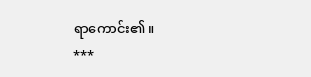ရာကောင်း၏။
***